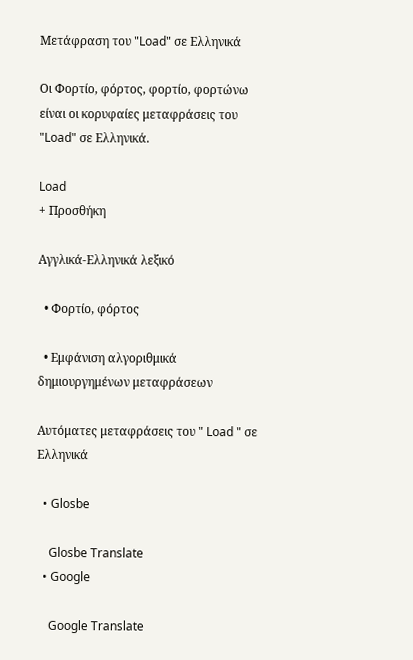Μετάφραση του "Load" σε Ελληνικά

Οι Φορτίο, φόρτος, φορτίο, φορτώνω είναι οι κορυφαίες μεταφράσεις του "Load" σε Ελληνικά.

Load
+ Προσθήκη

Αγγλικά-Ελληνικά λεξικό

  • Φορτίο, φόρτος

  • Εμφάνιση αλγοριθμικά δημιουργημένων μεταφράσεων

Αυτόματες μεταφράσεις του " Load " σε Ελληνικά

  • Glosbe

    Glosbe Translate
  • Google

    Google Translate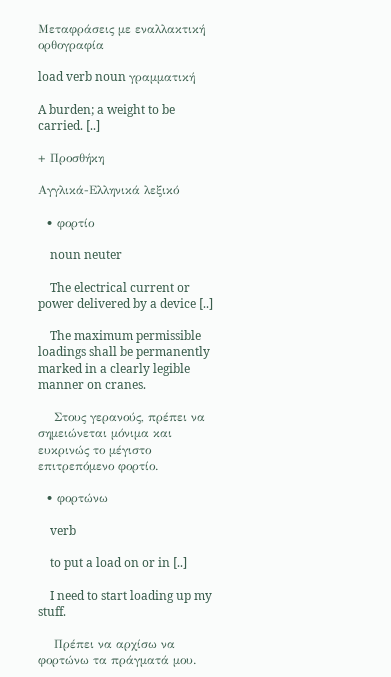Μεταφράσεις με εναλλακτική ορθογραφία

load verb noun γραμματική

A burden; a weight to be carried. [..]

+ Προσθήκη

Αγγλικά-Ελληνικά λεξικό

  • φορτίο

    noun neuter

    The electrical current or power delivered by a device [..]

    The maximum permissible loadings shall be permanently marked in a clearly legible manner on cranes.

    Στους γερανούς, πρέπει να σημειώνεται μόνιμα και ευκρινώς το μέγιστο επιτρεπόμενο φορτίο.

  • φορτώνω

    verb

    to put a load on or in [..]

    I need to start loading up my stuff.

    Πρέπει να αρχίσω να φορτώνω τα πράγματά μου.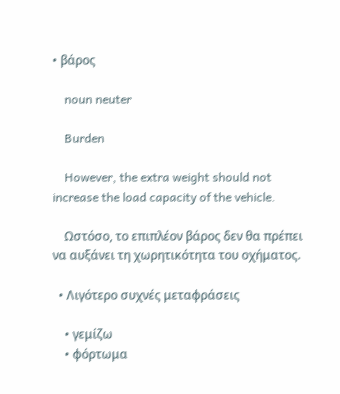• βάρος

    noun neuter

    Burden

    However, the extra weight should not increase the load capacity of the vehicle.

    Ωστόσο, το επιπλέον βάρος δεν θα πρέπει να αυξάνει τη χωρητικότητα του οχήματος.

  • Λιγότερο συχνές μεταφράσεις

    • γεμίζω
    • φόρτωμα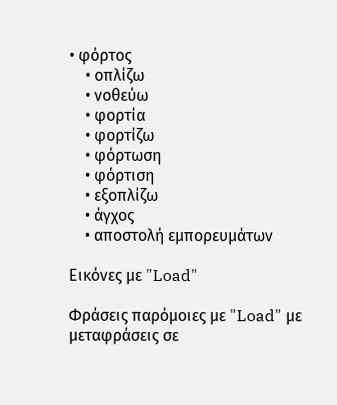• φόρτος
    • οπλίζω
    • νοθεύω
    • φορτία
    • φορτίζω
    • φόρτωση
    • φόρτιση
    • εξοπλίζω
    • άγχος
    • αποστολή εμπορευμάτων

Εικόνες με "Load"

Φράσεις παρόμοιες με "Load" με μεταφράσεις σε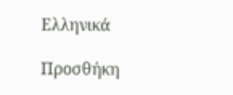Ελληνικά

Προσθήκη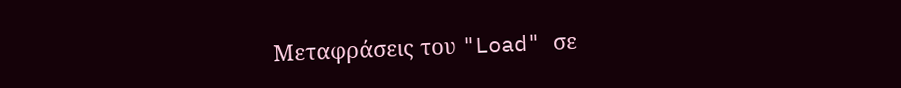Μεταφράσεις του "Load" σε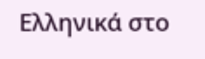Ελληνικά στο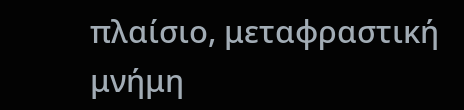πλαίσιο, μεταφραστική μνήμη